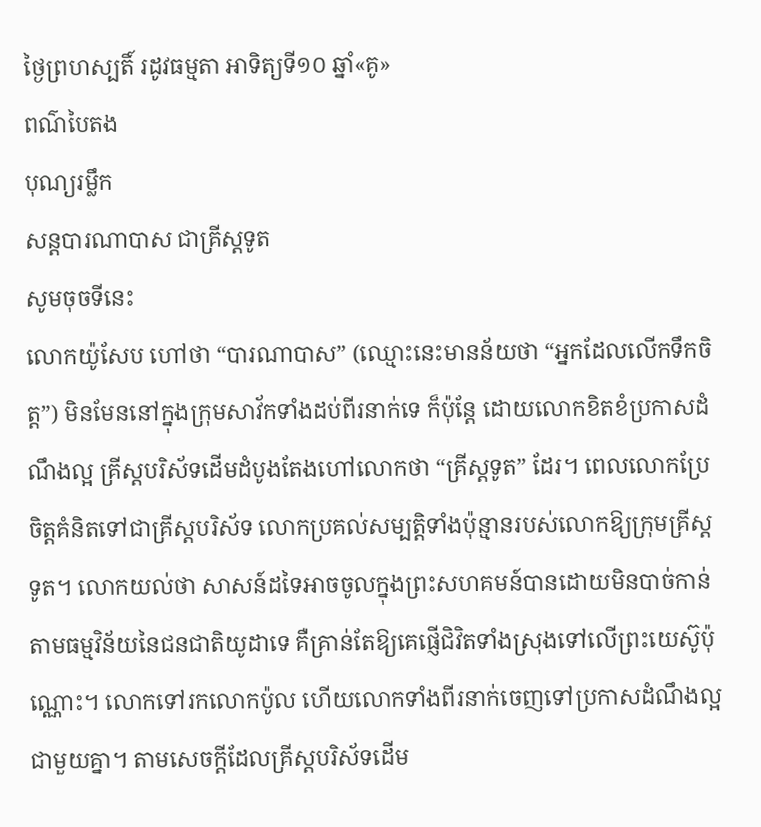ថ្ងៃព្រហស្បតិ៍ រដូវធម្មតា អាទិត្យទី១០ ឆ្នាំ«គូ»
ពណ៌បៃតង
បុណ្យរម្លឹក
សន្តបារណាបាស ជាគ្រីស្តទូត
សូមចុចទីនេះ
លោកយ៉ូសែប ហៅថា “បារណាបាស” (ឈ្មោះនេះមានន័យថា “អ្នកដែលលើកទឹកចិត្ត”) មិនមែននៅក្នុងក្រុមសាវ័កទាំងដប់ពីរនាក់ទេ ក៏ប៉ុន្តែ ដោយលោកខិតខំប្រកាសដំណឹងល្អ គ្រីស្តបរិស័ទដើមដំបូងតែងហៅលោកថា “គ្រីស្តទូត” ដែរ។ ពេលលោកប្រែចិត្តគំនិតទៅជាគ្រីស្តបរិស័ទ លោកប្រគល់សម្បត្តិទាំងប៉ុន្មានរបស់លោកឱ្យក្រុមគ្រីស្តទូត។ លោកយល់ថា សាសន៍ដទៃអាចចូលក្នុងព្រះសហគមន៍បានដោយមិនបាច់កាន់តាមធម្មវិន័យនៃជនជាតិយូដាទេ គឺគ្រាន់តែឱ្យគេផ្ញើជិវិតទាំងស្រុងទៅលើព្រះយេស៊ូប៉ុណ្ណោះ។ លោកទៅរកលោកប៉ូល ហើយលោកទាំងពីរនាក់ចេញទៅប្រកាសដំណឹងល្អជាមួយគ្នា។ តាមសេចក្តីដែលគ្រីស្តបរិស័ទដើម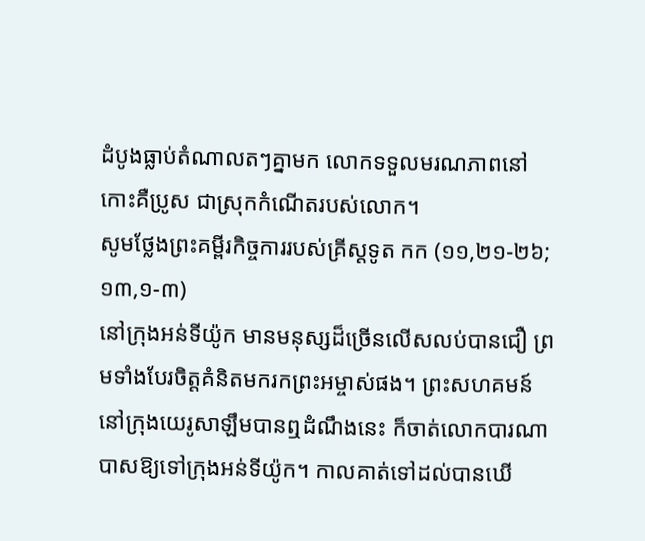ដំបូងធ្លាប់តំណាលតៗគ្នាមក លោកទទួលមរណភាពនៅកោះគឺប្រូស ជាស្រុកកំណើតរបស់លោក។
សូមថ្លែងព្រះគម្ពីរកិច្ចការរបស់គ្រីស្ដទូត កក (១១,២១-២៦; ១៣,១-៣)
នៅក្រុងអន់ទីយ៉ូក មានមនុស្សដ៏ច្រើនលើសលប់បានជឿ ព្រមទាំងបែរចិត្តគំនិតមករកព្រះអម្ចាស់ផង។ ព្រះសហគមន៍នៅក្រុងយេរូសាឡឹមបានឮដំណឹងនេះ ក៏ចាត់លោកបារណាបាសឱ្យទៅក្រុងអន់ទីយ៉ូក។ កាលគាត់ទៅដល់បានឃើ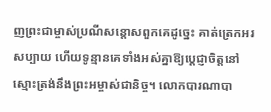ញព្រះជាម្ចាស់ប្រណីសន្តោសពួកគេដូច្នេះ គាត់ត្រេកអរសប្បាយ ហើយទូន្មានគេទាំងអស់គ្នាឱ្យប្តេជ្ញាចិត្តនៅស្មោះត្រង់នឹងព្រះអម្ចាស់ជានិច្ច។ លោកបារណាបា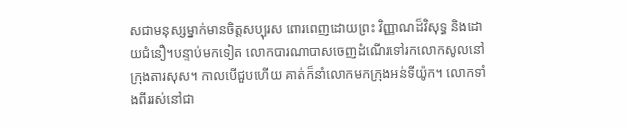សជាមនុស្សម្នាក់មានចិត្តសប្បុរស ពោរពេញដោយព្រះ វិញ្ញាណដ៏វិសុទ្ធ និងដោយជំនឿ។បន្ទាប់មកទៀត លោកបារណាបាសចេញដំណើរទៅរកលោកសូលនៅក្រុងតារសុស។ កាលបើជួបហើយ គាត់ក៏នាំលោកមកក្រុងអន់ទីយ៉ូក។ លោកទាំងពីររស់នៅជា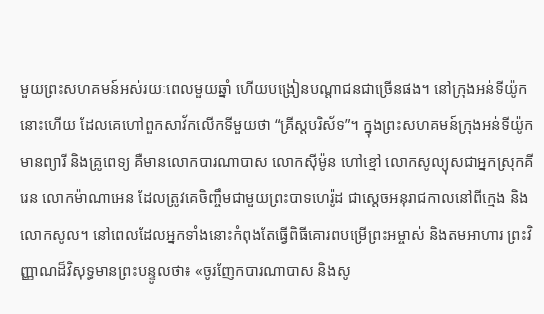មួយព្រះសហគមន៍អស់រយៈពេលមួយឆ្នាំ ហើយបង្រៀនបណ្តាជនជាច្រើនផង។ នៅក្រុងអន់ទីយ៉ូកនោះហើយ ដែលគេហៅពួកសាវ័កលើកទីមួយថា “គ្រីស្តបរិស័ទ”។ ក្នុងព្រះសហគមន៍ក្រុងអន់ទីយ៉ូក មានព្យារី និងគ្រូពេទ្យ គឺមានលោកបារណាបាស លោកស៊ីម៉ូន ហៅខ្មៅ លោកសូល្យុសជាអ្នកស្រុកគីរេន លោកម៉ាណាអេន ដែលត្រូវគេចិញ្ចឹមជាមួយព្រះបាទហេរ៉ូដ ជាស្តេចអនុរាជកាលនៅពីក្មេង និងលោកសូល។ នៅពេលដែលអ្នកទាំងនោះកំពុងតែធ្វើពិធីគោរពបម្រើព្រះអម្ចាស់ និងតមអាហារ ព្រះវិញ្ញាណដ៏វិសុទ្ធមានព្រះបន្ទូលថា៖ «ចូរញែកបារណាបាស និងសូ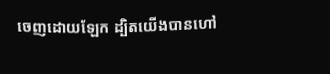ចេញដោយឡែក ដ្បិតយើងបានហៅ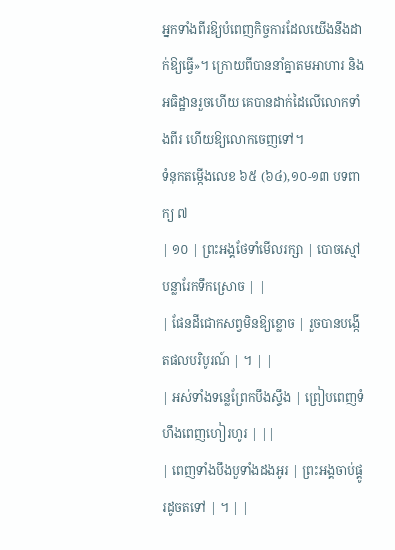អ្នកទាំងពីរឱ្យបំពេញកិច្ចការដែលយើងនឹងដាក់ឱ្យធ្វើ»។ ក្រោយពីបាននាំគ្នាតមអាហារ និងអធិដ្ឋានរួចហើយ គេបានដាក់ដៃលើលោកទាំងពីរ ហើយឱ្យលោកចេញទៅ។
ទំនុកតម្កើងលេខ ៦៥ (៦៤),១០-១៣ បទពាក្យ ៧
| ១០ | ព្រះអង្គថែទាំមើលរក្សា | បោចស្មៅបន្លារែកទឹកស្រោច | |
| ផែនដីជោកសព្វមិនឱ្យខ្លោច | រួចបានបង្កើតផលបរិបូរណ៍ | ។ | |
| អស់ទាំងទន្លេព្រែកបឹងស្ទឹង | ព្រៀបពេញទំហឹងពេញហៀរហូរ | ||
| ពេញទាំងបឹងបួទាំងដងអូរ | ព្រះអង្គចាប់ផ្គូរដូចតទៅ | ។ | |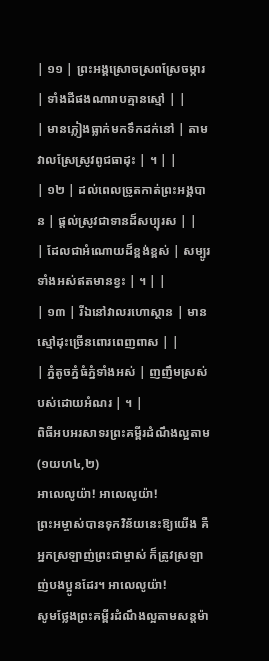| ១១ | ព្រះអង្គស្រោចស្រពស្រែចម្ការ | ទាំងដីផងណារាបគ្មានស្មៅ | |
| មានភ្លៀងធ្លាក់មកទឹកដក់នៅ | តាមវាលស្រែស្រូវពូជធាដុះ | ។ | |
| ១២ | ដល់ពេលច្រូតកាត់ព្រះអង្គបាន | ផ្តល់ស្រូវជាទានដ៏សប្បុរស | |
| ដែលជាអំណោយដ៏ខ្ពង់ខ្ពស់ | សម្បូរទាំងអស់ឥតមានខ្វះ | ។ | |
| ១៣ | រីឯនៅវាលរហោស្ថាន | មានស្មៅដុះច្រើនពោរពេញពាស | |
| ភ្នំតូចភ្នំធំភ្នំទាំងអស់ | ញញឹមស្រស់បស់ដោយអំណរ | ។ |
ពិធីអបអរសាទរព្រះគម្ពីរដំណឹងល្អតាម (១យហ៤,២)
អាលេលូយ៉ា! អាលេលូយ៉ា!
ព្រះអម្ចាស់បានទុកវិន័យនេះឱ្យយើង គឺអ្នកស្រឡាញ់ព្រះជាម្ចាស់ ក៏ត្រូវស្រឡាញ់បងប្អូនដែរ។ អាលេលូយ៉ា!
សូមថ្លែងព្រះគម្ពីរដំណឹងល្អតាមសន្តម៉ា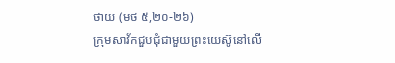ថាយ (មថ ៥,២០-២៦)
ក្រុមសាវ័កជួបជុំជាមួយព្រះយេស៊ូនៅលើ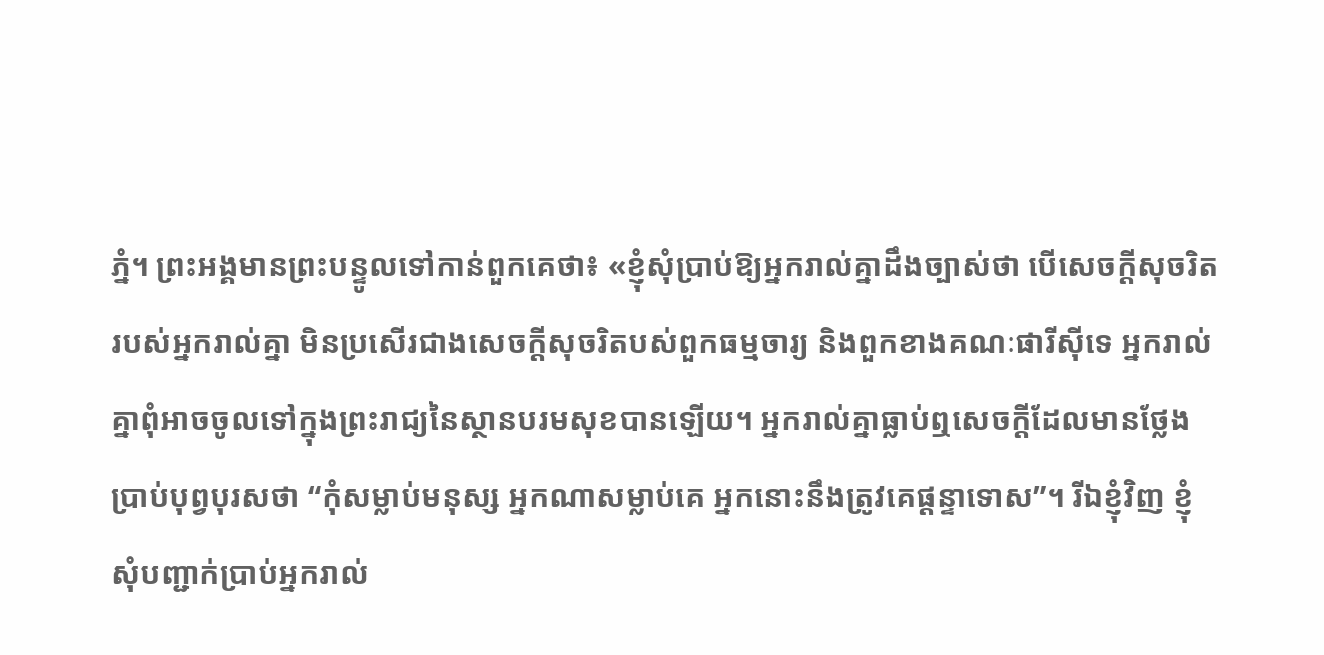ភ្នំ។ ព្រះអង្គមានព្រះបន្ទូលទៅកាន់ពួកគេថា៖ «ខ្ញុំសុំប្រាប់ឱ្យអ្នករាល់គ្នាដឹងច្បាស់ថា បើសេចក្តីសុចរិតរបស់អ្នករាល់គ្នា មិនប្រសើរជាងសេចក្តីសុចរិតបស់ពួកធម្មចារ្យ និងពួកខាងគណៈផារីស៊ីទេ អ្នករាល់គ្នាពុំអាចចូលទៅក្នុងព្រះរាជ្យនៃស្ថានបរមសុខបានឡើយ។ អ្នករាល់គ្នាធ្លាប់ឮសេចក្តីដែលមានថ្លែងប្រាប់បុព្វបុរសថា “កុំសម្លាប់មនុស្ស អ្នកណាសម្លាប់គេ អ្នកនោះនឹងត្រូវគេផ្តន្ទាទោស”។ រីឯខ្ញុំវិញ ខ្ញុំសុំបញ្ជាក់ប្រាប់អ្នករាល់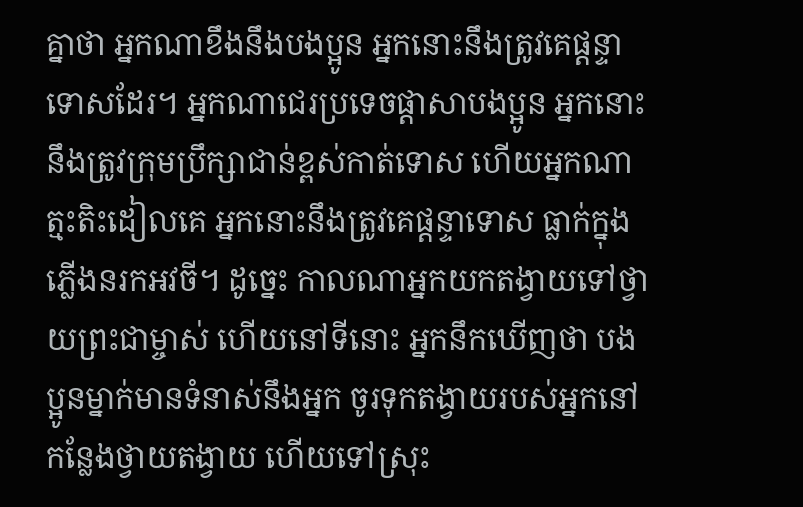គ្នាថា អ្នកណាខឹងនឹងបងប្អូន អ្នកនោះនឹងត្រូវគេផ្តន្ទាទោសដែរ។ អ្នកណាជេរប្រទេចផ្តាសាបងប្អូន អ្នកនោះនឹងត្រូវក្រុមប្រឹក្សាជាន់ខ្ពស់កាត់ទោស ហើយអ្នកណាត្មះតិះដៀលគេ អ្នកនោះនឹងត្រូវគេផ្តន្ទាទោស ធ្លាក់ក្នុងភ្លើងនរកអវចី។ ដូច្នេះ កាលណាអ្នកយកតង្វាយទៅថ្វាយព្រះជាម្ចាស់ ហើយនៅទីនោះ អ្នកនឹកឃើញថា បងប្អូនម្នាក់មានទំនាស់នឹងអ្នក ចូរទុកតង្វាយរបស់អ្នកនៅកន្លែងថ្វាយតង្វាយ ហើយទៅស្រុះ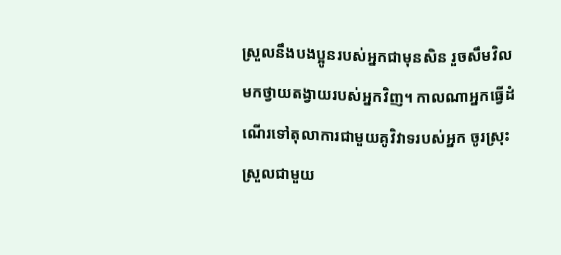ស្រួលនឹងបងប្អូនរបស់អ្នកជាមុនសិន រួចសឹមវិលមកថ្វាយតង្វាយរបស់អ្នកវិញ។ កាលណាអ្នកធ្វើដំណើរទៅតុលាការជាមួយគូវិវាទរបស់អ្នក ចូរស្រុះស្រួលជាមួយ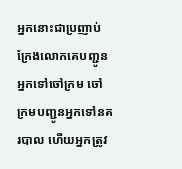អ្នកនោះជាប្រញាប់ ក្រែងលោកគេបញ្ជូនអ្នកទៅចៅក្រម ចៅក្រមបញ្ជូនអ្នកទៅនគរបាល ហើយអ្នកត្រូវ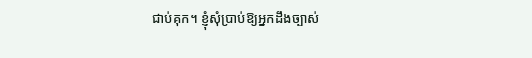ជាប់គុក។ ខ្ញុំសុំប្រាប់ឱ្យអ្នកដឹងច្បាស់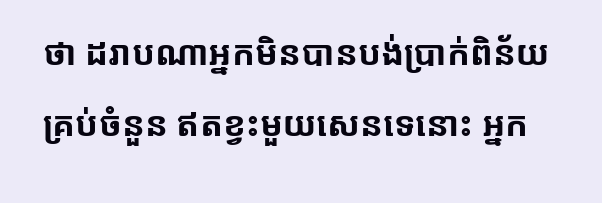ថា ដរាបណាអ្នកមិនបានបង់ប្រាក់ពិន័យគ្រប់ចំនួន ឥតខ្វះមួយសេនទេនោះ អ្នក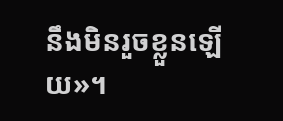នឹងមិនរួចខ្លួនឡើយ»។